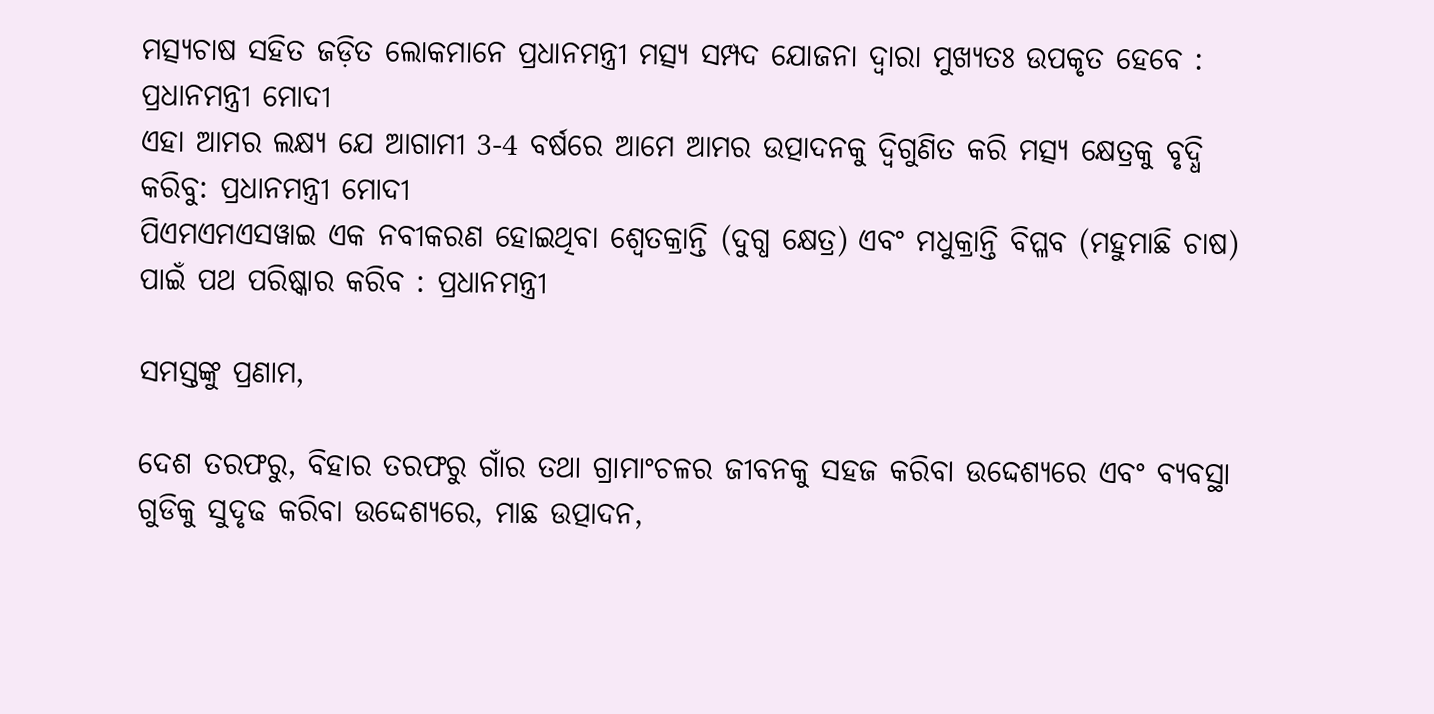ମତ୍ସ୍ୟଚାଷ ସହିତ ଜଡ଼ିତ ଲୋକମାନେ ପ୍ରଧାନମନ୍ତ୍ରୀ ମତ୍ସ୍ୟ ସମ୍ପଦ ଯୋଜନା ଦ୍ୱାରା ମୁଖ୍ୟତଃ ଉପକୃତ ହେବେ : ପ୍ରଧାନମନ୍ତ୍ରୀ ମୋଦୀ
ଏହା ଆମର ଲକ୍ଷ୍ୟ ଯେ ଆଗାମୀ 3-4 ବର୍ଷରେ ଆମେ ଆମର ଉତ୍ପାଦନକୁ ଦ୍ୱିଗୁଣିତ କରି ମତ୍ସ୍ୟ କ୍ଷେତ୍ରକୁ ବୃଦ୍ଧି କରିବୁ: ପ୍ରଧାନମନ୍ତ୍ରୀ ମୋଦୀ
ପିଏମଏମଏସୱାଇ ଏକ ନବୀକରଣ ହୋଇଥିବା ଶ୍ୱେତକ୍ରାନ୍ତି (ଦୁଗ୍ଧ କ୍ଷେତ୍ର) ଏବଂ ମଧୁକ୍ରାନ୍ତି ବିପ୍ଳବ (ମହୁମାଛି ଚାଷ) ପାଇଁ ପଥ ପରିଷ୍କାର କରିବ : ପ୍ରଧାନମନ୍ତ୍ରୀ

ସମସ୍ତଙ୍କୁ ପ୍ରଣାମ,

ଦେଶ ତରଫରୁ, ବିହାର ତରଫରୁ ଗାଁର ତଥା ଗ୍ରାମାଂଚଳର ଜୀବନକୁ ସହଜ କରିବା ଉଦ୍ଦେଶ୍ୟରେ ଏବଂ ବ୍ୟବସ୍ଥା ଗୁଡିକୁ ସୁଦୃଢ କରିବା ଉଦ୍ଦେଶ୍ୟରେ, ମାଛ ଉତ୍ପାଦନ,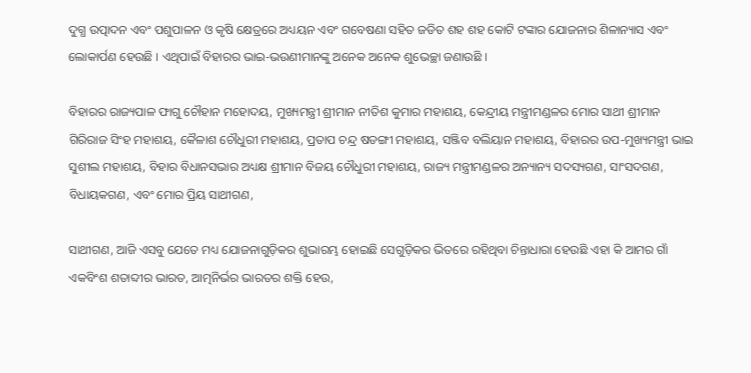ଦୁଗ୍ଧ ଉତ୍ପାଦନ ଏବଂ ପଶୁପାଳନ ଓ କୃଷି କ୍ଷେତ୍ରରେ ଅଧ୍ୟୟନ ଏବଂ ଗବେଷଣା ସହିତ ଜଡିତ ଶହ ଶହ କୋଟି ଟଙ୍କାର ଯୋଜନାର ଶିଳାନ୍ୟାସ ଏବଂ ଲୋକାର୍ପଣ ହେଉଛି । ଏଥିପାଇଁ ବିହାରର ଭାଇ-ଭଉଣୀମାନଙ୍କୁ ଅନେକ ଅନେକ ଶୁଭେଚ୍ଛା ଜଣାଉଛି ।

ବିହାରର ରାଜ୍ୟପାଳ ଫାଗୁ ଚୌହାନ ମହୋଦୟ, ମୁଖ୍ୟମନ୍ତ୍ରୀ ଶ୍ରୀମାନ ନୀତିଶ କୁମାର ମହାଶୟ, କେନ୍ଦ୍ରୀୟ ମନ୍ତ୍ରୀମଣ୍ଡଳର ମୋର ସାଥୀ ଶ୍ରୀମାନ ଗିରିରାଜ ସିଂହ ମହାଶୟ, କୈଳାଶ ଚୌଧୁରୀ ମହାଶୟ, ପ୍ରତାପ ଚନ୍ଦ୍ର ଷଡଙ୍ଗୀ ମହାଶୟ, ସଞ୍ଜିବ ବଲିୟାନ ମହାଶୟ, ବିହାରର ଉପ-ମୁଖ୍ୟମନ୍ତ୍ରୀ ଭାଇ ସୁଶୀଲ ମହାଶୟ, ବିହାର ବିଧାନସଭାର ଅଧ୍ୟକ୍ଷ ଶ୍ରୀମାନ ବିଜୟ ଚୌଧୁରୀ ମହାଶୟ, ରାଜ୍ୟ ମନ୍ତ୍ରୀମଣ୍ଡଳର ଅନ୍ୟାନ୍ୟ ସଦସ୍ୟଗଣ, ସାଂସଦଗଣ, ବିଧାୟକଗଣ, ଏବଂ ମୋର ପ୍ରିୟ ସାଥୀଗଣ,

ସାଥୀଗଣ, ଆଜି ଏସବୁ ଯେତେ ମଧ୍ୟ ଯୋଜନାଗୁଡ଼ିକର ଶୁଭାରମ୍ଭ ହୋଇଛି ସେଗୁଡ଼ିକର ଭିତରେ ରହିଥିବା ଚିନ୍ତାଧାରା ହେଉଛି ଏହା କି ଆମର ଗାଁ ଏକବିଂଶ ଶତାବ୍ଦୀର ଭାରତ, ଆତ୍ମନିର୍ଭର ଭାରତର ଶକ୍ତି ହେଉ,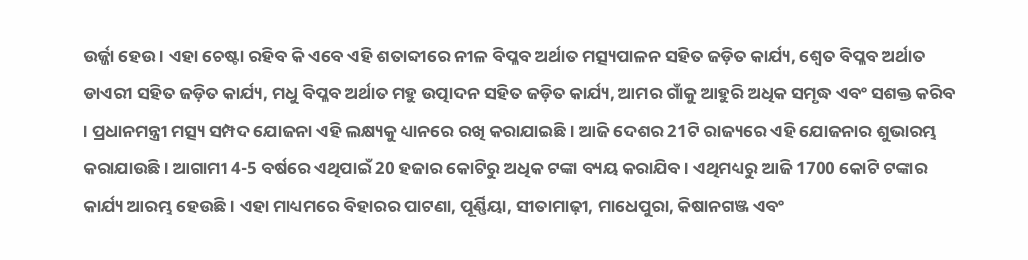ଉର୍ଜ୍ଜା ହେଉ । ଏହା ଚେଷ୍ଟା ରହିବ କି ଏବେ ଏହି ଶତାବ୍ଦୀରେ ନୀଳ ବିପ୍ଳବ ଅର୍ଥାତ ମତ୍ସ୍ୟପାଳନ ସହିତ ଜଡ଼ିତ କାର୍ଯ୍ୟ, ଶ୍ୱେତ ବିପ୍ଳବ ଅର୍ଥାତ ଡାଏରୀ ସହିତ ଜଡ଼ିତ କାର୍ଯ୍ୟ, ମଧୁ ବିପ୍ଳବ ଅର୍ଥାତ ମହୁ ଉତ୍ପାଦନ ସହିତ ଜଡ଼ିତ କାର୍ଯ୍ୟ, ଆମର ଗାଁକୁ ଆହୁରି ଅଧିକ ସମୃଦ୍ଧ ଏବଂ ସଶକ୍ତ କରିବ । ପ୍ରଧାନମନ୍ତ୍ରୀ ମତ୍ସ୍ୟ ସମ୍ପଦ ଯୋଜନା ଏହି ଲକ୍ଷ୍ୟକୁ ଧ୍ୟାନରେ ରଖି କରାଯାଇଛି । ଆଜି ଦେଶର 21ଟି ରାଜ୍ୟରେ ଏହି ଯୋଜନାର ଶୁଭାରମ୍ଭ କରାଯାଉଛି । ଆଗାମୀ 4-5 ବର୍ଷରେ ଏଥିପାଇଁ 20 ହଜାର କୋଟିରୁ ଅଧିକ ଟଙ୍କା ବ୍ୟୟ କରାଯିବ । ଏଥିମଧ୍ୟରୁ ଆଜି 1700 କୋଟି ଟଙ୍କାର କାର୍ଯ୍ୟ ଆରମ୍ଭ ହେଉଛି । ଏହା ମାଧ୍ୟମରେ ବିହାରର ପାଟଣା, ପୂର୍ଣ୍ଣିୟା, ସୀତାମାଢ଼ୀ, ମାଧେପୁରା, କିଷାନଗଞ୍ଜ ଏବଂ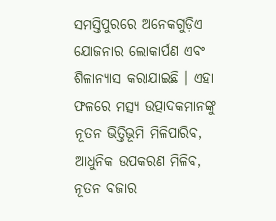ସମସ୍ତିପୁରରେ ଅନେକଗୁଡ଼ିଏ ଯୋଜନାର ଲୋକାର୍ପଣ ଏବଂ ଶିଳାନ୍ୟାସ କରାଯାଇଛି । ଏହା ଫଳରେ ମତ୍ସ୍ୟ ଉତ୍ପାଦକମାନଙ୍କୁ ନୂତନ ଭିତ୍ତିଭୂମି ମିଳିପାରିବ, ଆଧୁନିକ ଉପକରଣ ମିଳିବ, ନୂତନ ବଜାର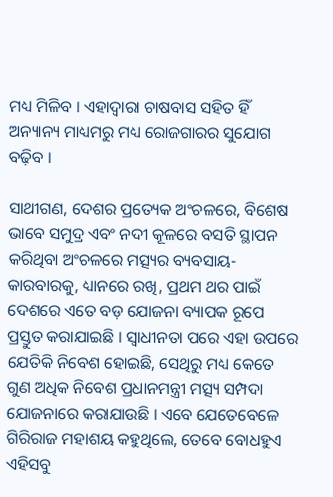ମଧ୍ୟ ମିଳିବ । ଏହାଦ୍ୱାରା ଚାଷବାସ ସହିତ ହିଁ ଅନ୍ୟାନ୍ୟ ମାଧ୍ୟମରୁ ମଧ୍ୟ ରୋଜଗାରର ସୁଯୋଗ ବଢ଼ିବ ।

ସାଥୀଗଣ, ଦେଶର ପ୍ରତ୍ୟେକ ଅଂଚଳରେ, ବିଶେଷ ଭାବେ ସମୁଦ୍ର ଏବଂ ନଦୀ କୂଳରେ ବସତି ସ୍ଥାପନ କରିଥିବା ଅଂଚଳରେ ମତ୍ସ୍ୟର ବ୍ୟବସାୟ-କାରବାରକୁ, ଧ୍ୟାନରେ ରଖି, ପ୍ରଥମ ଥର ପାଇଁ ଦେଶରେ ଏତେ ବଡ଼ ଯୋଜନା ବ୍ୟାପକ ରୂପେ ପ୍ରସ୍ତୁତ କରାଯାଇଛି । ସ୍ୱାଧୀନତା ପରେ ଏହା ଉପରେ ଯେତିକି ନିବେଶ ହୋଇଛି, ସେଥିରୁ ମଧ୍ୟ କେତେ ଗୁଣ ଅଧିକ ନିବେଶ ପ୍ରଧାନମନ୍ତ୍ରୀ ମତ୍ସ୍ୟ ସମ୍ପଦା ଯୋଜନାରେ କରାଯାଉଛି । ଏବେ ଯେତେବେଳେ ଗିରିରାଜ ମହାଶୟ କହୁଥିଲେ, ତେବେ ବୋଧହୁଏ ଏହିସବୁ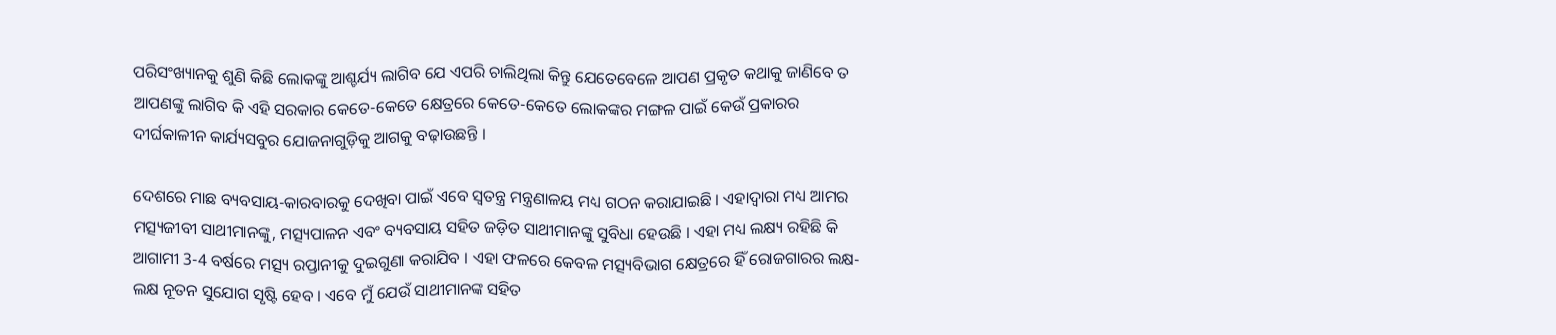ପରିସଂଖ୍ୟାନକୁ ଶୁଣି କିଛି ଲୋକଙ୍କୁ ଆଶ୍ଚର୍ଯ୍ୟ ଲାଗିବ ଯେ ଏପରି ଚାଲିଥିଲା କିନ୍ତୁ ଯେତେବେଳେ ଆପଣ ପ୍ରକୃତ କଥାକୁ ଜାଣିବେ ତ ଆପଣଙ୍କୁ ଲାଗିବ କି ଏହି ସରକାର କେତେ-କେତେ କ୍ଷେତ୍ରରେ କେତେ-କେତେ ଲୋକଙ୍କର ମଙ୍ଗଳ ପାଇଁ କେଉଁ ପ୍ରକାରର ଦୀର୍ଘକାଳୀନ କାର୍ଯ୍ୟସବୁର ଯୋଜନାଗୁଡ଼ିକୁ ଆଗକୁ ବଢ଼ାଉଛନ୍ତି ।

ଦେଶରେ ମାଛ ବ୍ୟବସାୟ-କାରବାରକୁ ଦେଖିବା ପାଇଁ ଏବେ ସ୍ୱତନ୍ତ୍ର ମନ୍ତ୍ରଣାଳୟ ମଧ୍ୟ ଗଠନ କରାଯାଇଛି । ଏହାଦ୍ୱାରା ମଧ୍ୟ ଆମର ମତ୍ସ୍ୟଜୀବୀ ସାଥୀମାନଙ୍କୁ, ମତ୍ସ୍ୟପାଳନ ଏବଂ ବ୍ୟବସାୟ ସହିତ ଜଡ଼ିତ ସାଥୀମାନଙ୍କୁ ସୁବିଧା ହେଉଛି । ଏହା ମଧ୍ୟ ଲକ୍ଷ୍ୟ ରହିଛି କି ଆଗାମୀ 3-4 ବର୍ଷରେ ମତ୍ସ୍ୟ ରପ୍ତାନୀକୁ ଦୁଇଗୁଣା କରାଯିବ । ଏହା ଫଳରେ କେବଳ ମତ୍ସ୍ୟବିଭାଗ କ୍ଷେତ୍ରରେ ହିଁ ରୋଜଗାରର ଲକ୍ଷ-ଲକ୍ଷ ନୂତନ ସୁଯୋଗ ସୃଷ୍ଟି ହେବ । ଏବେ ମୁଁ ଯେଉଁ ସାଥୀମାନଙ୍କ ସହିତ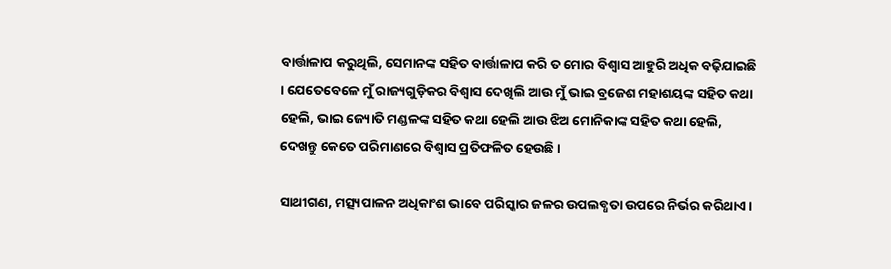ବାର୍ତ୍ତାଳାପ କରୁଥିଲି, ସେମାନଙ୍କ ସହିତ ବାର୍ତ୍ତାଳାପ କରି ତ ମୋର ବିଶ୍ୱାସ ଆହୁରି ଅଧିକ ବଢ଼ିଯାଇଛି । ଯେତେବେଳେ ମୁଁ ରାଜ୍ୟଗୁଡ଼ିକର ବିଶ୍ୱାସ ଦେଖିଲି ଆଉ ମୁଁ ଭାଇ ବ୍ରଜେଶ ମହାଶୟଙ୍କ ସହିତ କଥା ହେଲି, ଭାଇ ଜ୍ୟୋତି ମଣ୍ଡଳଙ୍କ ସହିତ କଥା ହେଲି ଆଉ ଝିଅ ମୋନିକାଙ୍କ ସହିତ କଥା ହେଲି, ଦେଖନ୍ତୁ କେତେ ପରିମାଣରେ ବିଶ୍ୱାସ ପ୍ରତିଫଳିତ ହେଉଛି ।

ସାଥୀଗଣ, ମତ୍ସ୍ୟପାଳନ ଅଧିକାଂଶ ଭାବେ ପରିସ୍କାର ଜଳର ଉପଲବ୍ଧତା ଉପରେ ନିର୍ଭର କରିଥାଏ ।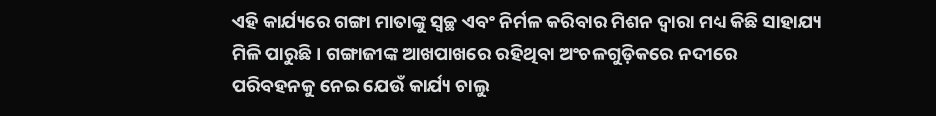ଏହି କାର୍ଯ୍ୟରେ ଗଙ୍ଗା ମାତାଙ୍କୁ ସ୍ୱଚ୍ଛ ଏବଂ ନିର୍ମଳ କରିବାର ମିଶନ ଦ୍ୱାରା ମଧ୍ୟ କିଛି ସାହାଯ୍ୟ ମିଳି ପାରୁଛି । ଗଙ୍ଗାଜୀଙ୍କ ଆଖପାଖରେ ରହିଥିବା ଅଂଚଳଗୁଡ଼ିକରେ ନଦୀରେ ପରିବହନକୁ ନେଇ ଯେଉଁ କାର୍ଯ୍ୟ ଚାଲୁ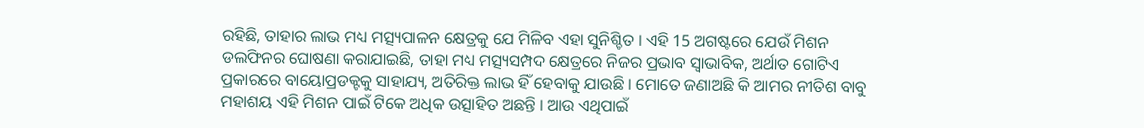ରହିଛି, ତାହାର ଲାଭ ମଧ୍ୟ ମତ୍ସ୍ୟପାଳନ କ୍ଷେତ୍ରକୁ ଯେ ମିଳିବ ଏହା ସୁନିଶ୍ଚିତ । ଏହି 15 ଅଗଷ୍ଟରେ ଯେଉଁ ମିଶନ ଡଲଫିନର ଘୋଷଣା କରାଯାଇଛି, ତାହା ମଧ୍ୟ ମତ୍ସ୍ୟସମ୍ପଦ କ୍ଷେତ୍ରରେ ନିଜର ପ୍ରଭାବ ସ୍ୱାଭାବିକ, ଅର୍ଥାତ ଗୋଟିଏ ପ୍ରକାରରେ ବାୟୋପ୍ରଡକ୍ଟକୁ ସାହାଯ୍ୟ, ଅତିରିକ୍ତ ଲାଭ ହିଁ ହେବାକୁ ଯାଉଛି । ମୋତେ ଜଣାଅଛି କି ଆମର ନୀତିଶ ବାବୁ ମହାଶୟ ଏହି ମିଶନ ପାଇଁ ଟିକେ ଅଧିକ ଉତ୍ସାହିତ ଅଛନ୍ତି । ଆଉ ଏଥିପାଇଁ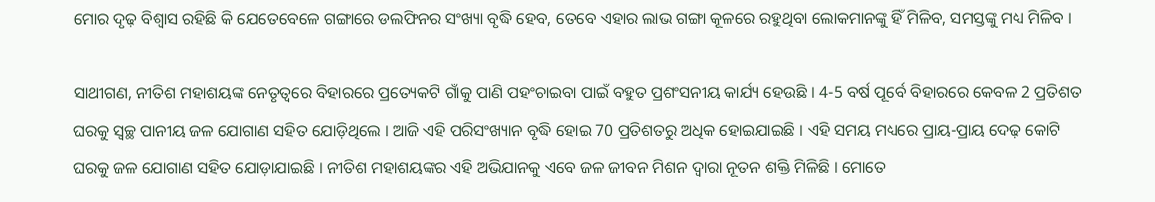ମୋର ଦୃଢ଼ ବିଶ୍ୱାସ ରହିଛି କି ଯେତେବେଳେ ଗଙ୍ଗାରେ ଡଲଫିନର ସଂଖ୍ୟା ବୃଦ୍ଧି ହେବ, ତେବେ ଏହାର ଲାଭ ଗଙ୍ଗା କୂଳରେ ରହୁଥିବା ଲୋକମାନଙ୍କୁ ହିଁ ମିଳିବ, ସମସ୍ତଙ୍କୁ ମଧ୍ୟ ମିଳିବ ।

ସାଥୀଗଣ, ନୀତିଶ ମହାଶୟଙ୍କ ନେତୃତ୍ୱରେ ବିହାରରେ ପ୍ରତ୍ୟେକଟି ଗାଁକୁ ପାଣି ପହଂଚାଇବା ପାଇଁ ବହୁତ ପ୍ରଶଂସନୀୟ କାର୍ଯ୍ୟ ହେଉଛି । 4-5 ବର୍ଷ ପୂର୍ବେ ବିହାରରେ କେବଳ 2 ପ୍ରତିଶତ ଘରକୁ ସ୍ୱଚ୍ଛ ପାନୀୟ ଜଳ ଯୋଗାଣ ସହିତ ଯୋଡ଼ିଥିଲେ । ଆଜି ଏହି ପରିସଂଖ୍ୟାନ ବୃଦ୍ଧି ହୋଇ 70 ପ୍ରତିଶତରୁ ଅଧିକ ହୋଇଯାଇଛି । ଏହି ସମୟ ମଧ୍ୟରେ ପ୍ରାୟ-ପ୍ରାୟ ଦେଢ଼ କୋଟି ଘରକୁ ଜଳ ଯୋଗାଣ ସହିତ ଯୋଡ଼ାଯାଇଛି । ନୀତିଶ ମହାଶୟଙ୍କର ଏହି ଅଭିଯାନକୁ ଏବେ ଜଳ ଜୀବନ ମିଶନ ଦ୍ୱାରା ନୂତନ ଶକ୍ତି ମିଳିଛି । ମୋତେ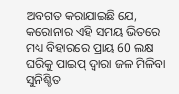ଅବଗତ କରାଯାଇଛି ଯେ, କରୋନାର ଏହି ସମୟ ଭିତରେ ମଧ୍ୟ ବିହାରରେ ପ୍ରାୟ 60 ଲକ୍ଷ ଘରିକୁ ପାଇପ୍ ଦ୍ୱାରା ଜଳ ମିଳିବା ସୁନିଶ୍ଚିତ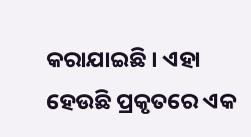କରାଯାଇଛି । ଏହା ହେଉଛି ପ୍ରକୃତରେ ଏକ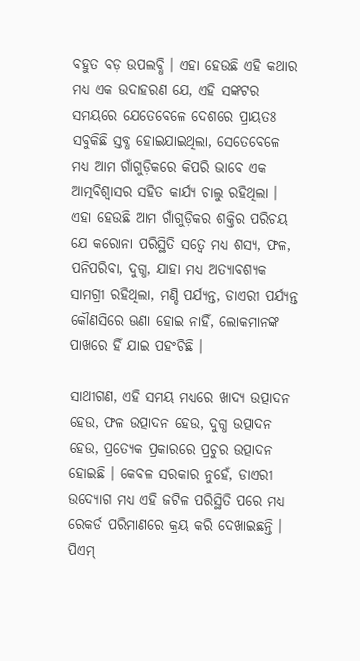ବହୁତ ବଡ଼ ଉପଲବ୍ଧି । ଏହା ହେଉଛି ଏହି କଥାର ମଧ୍ୟ ଏକ ଉଦାହରଣ ଯେ, ଏହି ସଙ୍କଟର ସମୟରେ ଯେତେବେଳେ ଦେଶରେ ପ୍ରାୟତଃ ସବୁକିଛି ସ୍ତବ୍ଧ ହୋଇଯାଇଥିଲା, ସେତେବେଳେ ମଧ୍ୟ ଆମ ଗାଁଗୁଡ଼ିକରେ କିପରି ଭାବେ ଏକ ଆତ୍ମବିଶ୍ୱାସର ସହିତ କାର୍ଯ୍ୟ ଚାଲୁ ରହିଥିଲା । ଏହା ହେଉଛି ଆମ ଗାଁଗୁଡ଼ିକର ଶକ୍ତିର ପରିଚୟ ଯେ କରୋନା ପରିସ୍ଥିତି ସତ୍ୱେ ମଧ୍ୟ ଶସ୍ୟ, ଫଳ, ପନିପରିବା, ଦୁଗ୍ଧ, ଯାହା ମଧ୍ୟ ଅତ୍ୟାବଶ୍ୟକ ସାମଗ୍ରୀ ରହିଥିଲା, ମଣ୍ଡି ପର୍ଯ୍ୟନ୍ତ, ଡାଏରୀ ପର୍ଯ୍ୟନ୍ତ କୌଣସିରେ ଊଣା ହୋଇ ନାହିଁ, ଲୋକମାନଙ୍କ ପାଖରେ ହିଁ ଯାଇ ପହଂଚିଛି ।

ସାଥୀଗଣ, ଏହି ସମୟ ମଧ୍ୟରେ ଖାଦ୍ୟ ଉତ୍ପାଦନ ହେଉ, ଫଳ ଉତ୍ପାଦନ ହେଉ, ଦୁଗ୍ଧ ଉତ୍ପାଦନ ହେଉ, ପ୍ରତ୍ୟେକ ପ୍ରକାରରେ ପ୍ରଚୁର ଉତ୍ପାଦନ ହୋଇଛି । କେବଳ ସରକାର ନୁହେଁ, ଡାଏରୀ ଉଦ୍ୟୋଗ ମଧ୍ୟ ଏହି ଜଟିଳ ପରିସ୍ଥିତି ପରେ ମଧ୍ୟ ରେକର୍ଡ ପରିମାଣରେ କ୍ରୟ କରି ଦେଖାଇଛନ୍ତି । ପିଏମ୍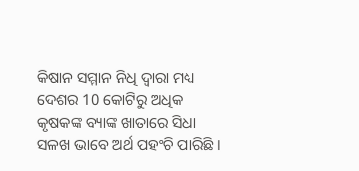କିଷାନ ସମ୍ମାନ ନିଧି ଦ୍ୱାରା ମଧ୍ୟ ଦେଶର 10 କୋଟିରୁ ଅଧିକ କୃଷକଙ୍କ ବ୍ୟାଙ୍କ ଖାତାରେ ସିଧା ସଳଖ ଭାବେ ଅର୍ଥ ପହଂଚି ପାରିଛି ।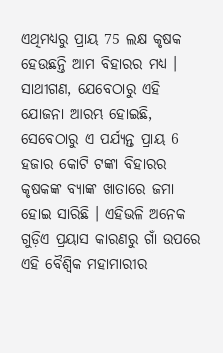ଏଥିମଧ୍ୟରୁ ପ୍ରାୟ 75 ଲକ୍ଷ କୃଷକ ହେଉଛନ୍ତି ଆମ ବିହାରର ମଧ୍ୟ । ସାଥୀଗଣ, ଯେବେଠାରୁ ଏହି ଯୋଜନା ଆରମ୍ଭ ହୋଇଛି, ସେବେଠାରୁ ଏ ପର୍ଯ୍ୟନ୍ତ ପ୍ରାୟ 6 ହଜାର କୋଟି ଟଙ୍କା ବିହାରର କୃଷକଙ୍କ ବ୍ୟାଙ୍କ ଖାତାରେ ଜମା ହୋଇ ସାରିଛି । ଏହିଭଳି ଅନେକ ଗୁଡ଼ିଏ ପ୍ରୟାସ କାରଣରୁ ଗାଁ ଉପରେ ଏହି ବୈଶ୍ୱିକ ମହାମାରୀର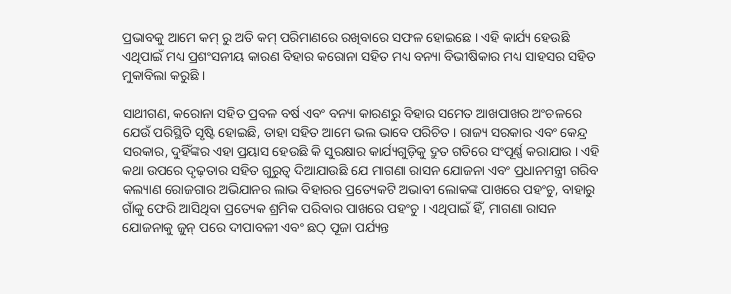ପ୍ରଭାବକୁ ଆମେ କମ୍ ରୁ ଅତି କମ୍ ପରିମାଣରେ ରଖିବାରେ ସଫଳ ହୋଇଛେ । ଏହି କାର୍ଯ୍ୟ ହେଉଛି ଏଥିପାଇଁ ମଧ୍ୟ ପ୍ରଶଂସନୀୟ କାରଣ ବିହାର କରୋନା ସହିତ ମଧ୍ୟ ବନ୍ୟା ବିଭୀଷିକାର ମଧ୍ୟ ସାହସର ସହିତ ମୁକାବିଲା କରୁଛି ।

ସାଥୀଗଣ, କରୋନା ସହିତ ପ୍ରବଳ ବର୍ଷ ଏବଂ ବନ୍ୟା କାରଣରୁ ବିହାର ସମେତ ଆଖପାଖର ଅଂଚଳରେ ଯେଉଁ ପରିସ୍ଥିତି ସୃଷ୍ଟି ହୋଇଛି, ତାହା ସହିତ ଆମେ ଭଲ ଭାବେ ପରିଚିତ । ରାଜ୍ୟ ସରକାର ଏବଂ କେନ୍ଦ୍ର ସରକାର, ଦୁହିଁଙ୍କର ଏହା ପ୍ରୟାସ ହେଉଛି କି ସୁରକ୍ଷାର କାର୍ଯ୍ୟଗୁଡ଼ିକୁ ଦ୍ରୁତ ଗତିରେ ସଂପୂର୍ଣ୍ଣ କରାଯାଉ । ଏହି କଥା ଉପରେ ଦୃଢ଼ତାର ସହିତ ଗୁରୁତ୍ୱ ଦିଆଯାଉଛି ଯେ ମାଗଣା ରାସନ ଯୋଜନା ଏବଂ ପ୍ରଧାନମନ୍ତ୍ରୀ ଗରିବ କଲ୍ୟାଣ ରୋଜଗାର ଅଭିଯାନର ଲାଭ ବିହାରର ପ୍ରତ୍ୟେକଟି ଅଭାବୀ ଲୋକଙ୍କ ପାଖରେ ପହଂଚୁ, ବାହାରୁ ଗାଁକୁ ଫେରି ଆସିଥିବା ପ୍ରତ୍ୟେକ ଶ୍ରମିକ ପରିବାର ପାଖରେ ପହଂଚୁ । ଏଥିପାଇଁ ହିଁ, ମାଗଣା ରାସନ ଯୋଜନାକୁ ଜୁନ୍ ପରେ ଦୀପାବଳୀ ଏବଂ ଛଠ୍ ପୂଜା ପର୍ଯ୍ୟନ୍ତ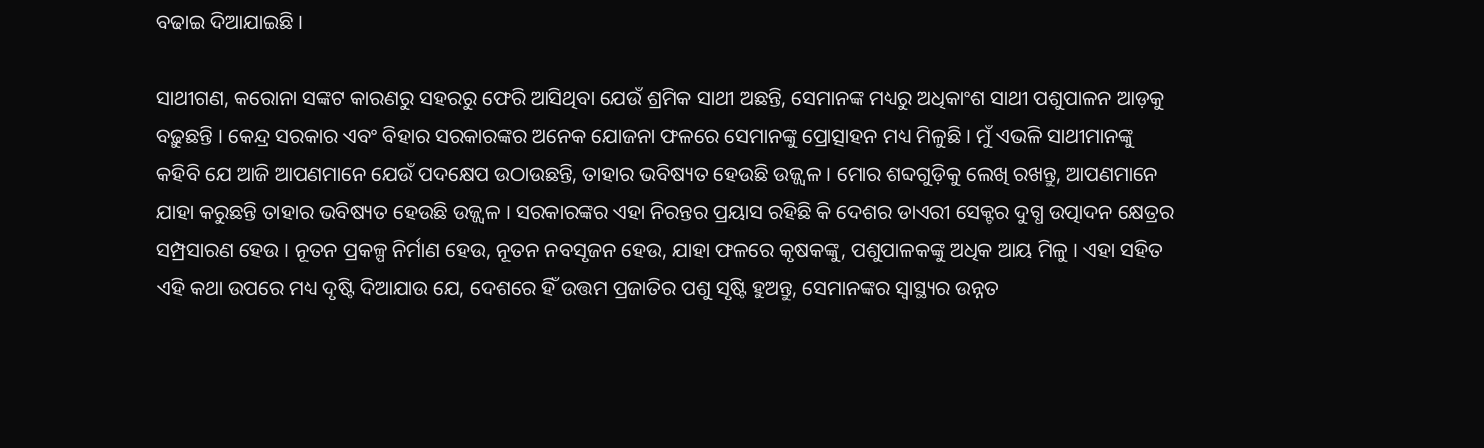ବଢାଇ ଦିଆଯାଇଛି ।

ସାଥୀଗଣ, କରୋନା ସଙ୍କଟ କାରଣରୁ ସହରରୁ ଫେରି ଆସିଥିବା ଯେଉଁ ଶ୍ରମିକ ସାଥୀ ଅଛନ୍ତି, ସେମାନଙ୍କ ମଧ୍ୟରୁ ଅଧିକାଂଶ ସାଥୀ ପଶୁପାଳନ ଆଡ଼କୁ ବଢ଼ୁଛନ୍ତି । କେନ୍ଦ୍ର ସରକାର ଏବଂ ବିହାର ସରକାରଙ୍କର ଅନେକ ଯୋଜନା ଫଳରେ ସେମାନଙ୍କୁ ପ୍ରୋତ୍ସାହନ ମଧ୍ୟ ମିଳୁଛି । ମୁଁ ଏଭଳି ସାଥୀମାନଙ୍କୁ କହିବି ଯେ ଆଜି ଆପଣମାନେ ଯେଉଁ ପଦକ୍ଷେପ ଉଠାଉଛନ୍ତି, ତାହାର ଭବିଷ୍ୟତ ହେଉଛି ଉଜ୍ଜ୍ୱଳ । ମୋର ଶବ୍ଦଗୁଡ଼ିକୁ ଲେଖି ରଖନ୍ତୁ, ଆପଣମାନେ ଯାହା କରୁଛନ୍ତି ତାହାର ଭବିଷ୍ୟତ ହେଉଛି ଉଜ୍ଜ୍ୱଳ । ସରକାରଙ୍କର ଏହା ନିରନ୍ତର ପ୍ରୟାସ ରହିଛି କି ଦେଶର ଡାଏରୀ ସେକ୍ଟର ଦୁଗ୍ଧ ଉତ୍ପାଦନ କ୍ଷେତ୍ରର ସମ୍ପ୍ରସାରଣ ହେଉ । ନୂତନ ପ୍ରକଳ୍ପ ନିର୍ମାଣ ହେଉ, ନୂତନ ନବସୃଜନ ହେଉ, ଯାହା ଫଳରେ କୃଷକଙ୍କୁ, ପଶୁପାଳକଙ୍କୁ ଅଧିକ ଆୟ ମିଳୁ । ଏହା ସହିତ ଏହି କଥା ଉପରେ ମଧ୍ୟ ଦୃଷ୍ଟି ଦିଆଯାଉ ଯେ, ଦେଶରେ ହିଁ ଉତ୍ତମ ପ୍ରଜାତିର ପଶୁ ସୃଷ୍ଟି ହୁଅନ୍ତୁ, ସେମାନଙ୍କର ସ୍ୱାସ୍ଥ୍ୟର ଉନ୍ନତ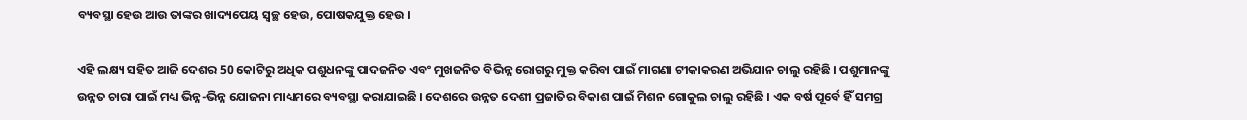ବ୍ୟବସ୍ଥା ହେଉ ଆଉ ତାଙ୍କର ଖାଦ୍ୟପେୟ ସ୍ୱଚ୍ଛ ହେଉ, ପୋଷକଯୁକ୍ତ ହେଉ ।

ଏହି ଲକ୍ଷ୍ୟ ସହିତ ଆଜି ଦେଶର 50 କୋଟିରୁ ଅଧିକ ପଶୁଧନଙ୍କୁ ପାଦଜନିତ ଏବଂ ମୁଖଜନିତ ବିଭିନ୍ନ ରୋଗରୁ ମୁକ୍ତ କରିବା ପାଇଁ ମାଗଣା ଟୀକାକରଣ ଅଭିଯାନ ଚାଲୁ ରହିଛି । ପଶୁମାନଙ୍କୁ ଉନ୍ନତ ଚାରା ପାଇଁ ମଧ୍ୟ ଭିନ୍ନ-ଭିନ୍ନ ଯୋଜନା ମାଧ୍ୟମରେ ବ୍ୟବସ୍ଥା କରାଯାଇଛି । ଦେଶରେ ଉନ୍ନତ ଦେଶୀ ପ୍ରଜାତିର ବିକାଶ ପାଇଁ ମିଶନ ଗୋକୁଲ ଚାଲୁ ରହିଛି । ଏକ ବର୍ଷ ପୂର୍ବେ ହିଁ ସମଗ୍ର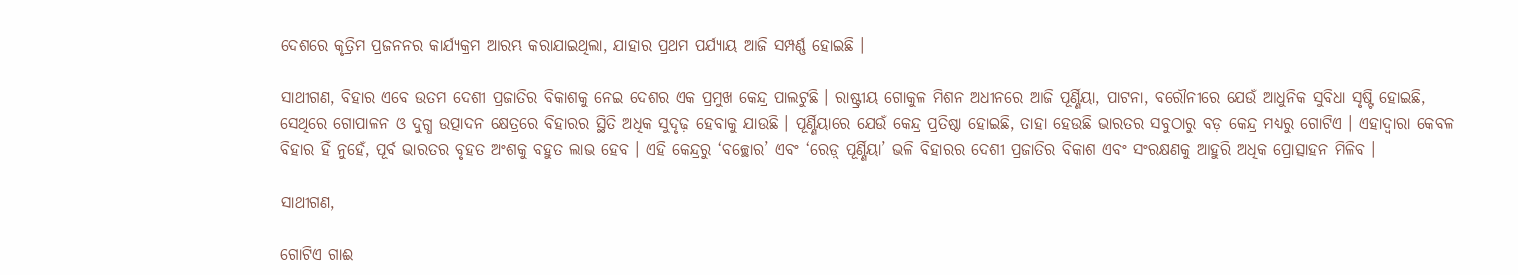ଦେଶରେ କୃତ୍ରିମ ପ୍ରଜନନର କାର୍ଯ୍ୟକ୍ରମ ଆରମ୍ଭ କରାଯାଇଥିଲା, ଯାହାର ପ୍ରଥମ ପର୍ଯ୍ୟାୟ ଆଜି ସମ୍ପର୍ଣ୍ଣ ହୋଇଛି ।

ସାଥୀଗଣ, ବିହାର ଏବେ ଉତମ ଦେଶୀ ପ୍ରଜାତିର ବିକାଶକୁ ନେଇ ଦେଶର ଏକ ପ୍ରମୁଖ କେନ୍ଦ୍ର ପାଲଟୁଛି । ରାଷ୍ଟ୍ରୀୟ ଗୋକୁଳ ମିଶନ ଅଧୀନରେ ଆଜି ପୂର୍ଣ୍ଣିୟା, ପାଟନା, ବରୌନୀରେ ଯେଉଁ ଆଧୁନିକ ସୁବିଧା ସୃଷ୍ଟି ହୋଇଛି, ସେଥିରେ ଗୋପାଳନ ଓ ଦୁଗ୍ଧ ଉତ୍ପାଦନ କ୍ଷେତ୍ରରେ ବିହାରର ସ୍ଥିତି ଅଧିକ ସୁଦୃଢ଼ ହେବାକୁ ଯାଉଛି । ପୂର୍ଣ୍ଣିୟାରେ ଯେଉଁ କେନ୍ଦ୍ର ପ୍ରତିଷ୍ଠା ହୋଇଛି, ତାହା ହେଉଛି ଭାରତର ସବୁଠାରୁ ବଡ଼ କେନ୍ଦ୍ର ମଧ୍ୟରୁ ଗୋଟିଏ । ଏହାଦ୍ୱାରା କେବଳ ବିହାର ହିଁ ନୁହେଁ, ପୂର୍ବ ଭାରତର ବୃହତ ଅଂଶକୁ ବହୁତ ଲାଭ ହେବ । ଏହି କେନ୍ଦ୍ରରୁ ‘ବଚ୍ଛୋର’ ଏବଂ ‘ରେଡ଼୍ ପୂର୍ଣ୍ଣିୟା’ ଭଳି ବିହାରର ଦେଶୀ ପ୍ରଜାତିର ବିକାଶ ଏବଂ ସଂରକ୍ଷଣକୁ ଆହୁରି ଅଧିକ ପ୍ରୋତ୍ସାହନ ମିଳିବ ।

ସାଥୀଗଣ,

ଗୋଟିଏ ଗାଈ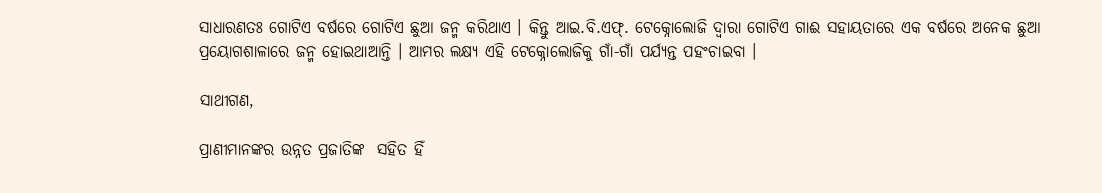ସାଧାରଣତଃ ଗୋଟିଏ ବର୍ଷରେ ଗୋଟିଏ ଛୁଆ ଜନ୍ମ କରିଥାଏ । କିନ୍ତୁ ଆଇ.ବି.ଏଫ୍. ଟେକ୍ନୋଲୋଜି ଦ୍ୱାରା ଗୋଟିଏ ଗାଈ ସହାୟତାରେ ଏକ ବର୍ଷରେ ଅନେକ ଛୁଆ ପ୍ରୟୋଗଶାଳାରେ ଜନ୍ମ ହୋଇଥାଆନ୍ତି । ଆମର ଲକ୍ଷ୍ୟ ଏହି ଟେକ୍ନୋଲୋଜିକୁ ଗାଁ-ଗାଁ ପର୍ଯ୍ୟନ୍ତ ପହଂଚାଇବା ।

ସାଥୀଗଣ,

ପ୍ରାଣୀମାନଙ୍କର ଉନ୍ନତ ପ୍ରଜାତିଙ୍କ  ସହିତ ହିଁ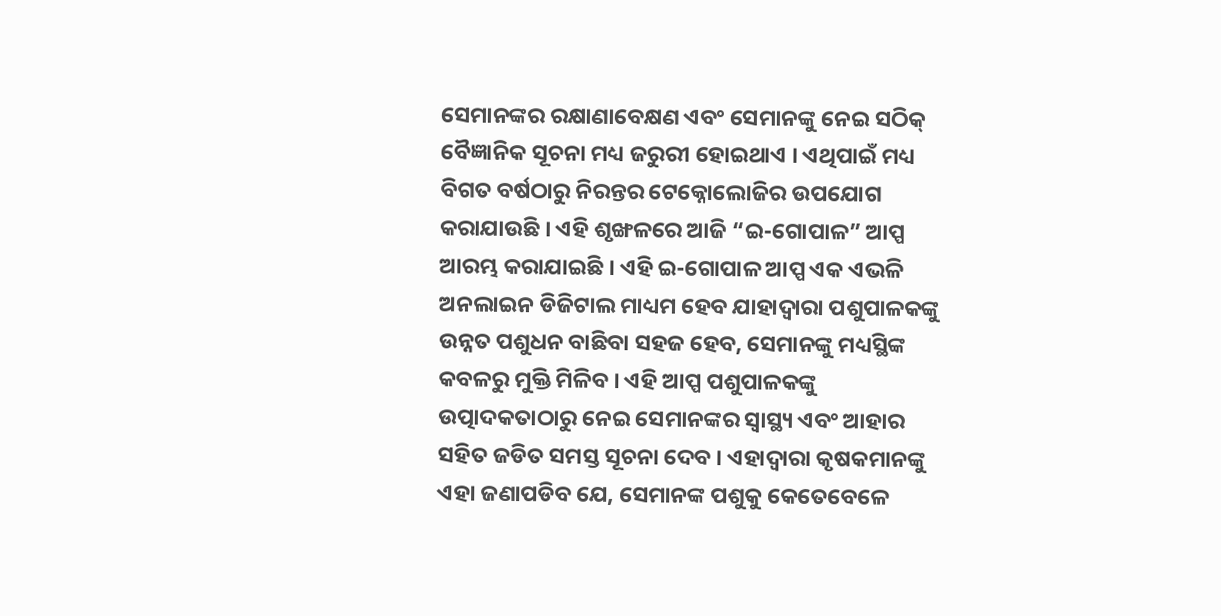ସେମାନଙ୍କର ରକ୍ଷାଣାବେକ୍ଷଣ ଏବଂ ସେମାନଙ୍କୁ ନେଇ ସଠିକ୍ ବୈଜ୍ଞାନିକ ସୂଚନା ମଧ୍ୟ ଜରୁରୀ ହୋଇଥାଏ । ଏଥିପାଇଁ ମଧ୍ୟ ବିଗତ ବର୍ଷଠାରୁ ନିରନ୍ତର ଟେକ୍ନୋଲୋଜିର ଉପଯୋଗ କରାଯାଉଛି । ଏହି ଶୃଙ୍ଖଳରେ ଆଜି “ଇ-ଗୋପାଳ” ଆପ୍ପ ଆରମ୍ଭ କରାଯାଇଛି । ଏହି ଇ-ଗୋପାଳ ଆପ୍ପ ଏକ ଏଭଳି ଅନଲାଇନ ଡିଜିଟାଲ ମାଧ୍ୟମ ହେବ ଯାହାଦ୍ୱାରା ପଶୁପାଳକଙ୍କୁ ଉନ୍ନତ ପଶୁଧନ ବାଛିବା ସହଜ ହେବ, ସେମାନଙ୍କୁ ମଧ୍ୟସ୍ଥିଙ୍କ କବଳରୁ ମୁକ୍ତି ମିଳିବ । ଏହି ଆପ୍ପ ପଶୁପାଳକଙ୍କୁ ଉତ୍ପାଦକତାଠାରୁ ନେଇ ସେମାନଙ୍କର ସ୍ୱାସ୍ଥ୍ୟ ଏବଂ ଆହାର ସହିତ ଜଡିତ ସମସ୍ତ ସୂଚନା ଦେବ । ଏହାଦ୍ୱାରା କୃଷକମାନଙ୍କୁ ଏହା ଜଣାପଡିବ ଯେ, ସେମାନଙ୍କ ପଶୁକୁ କେତେବେଳେ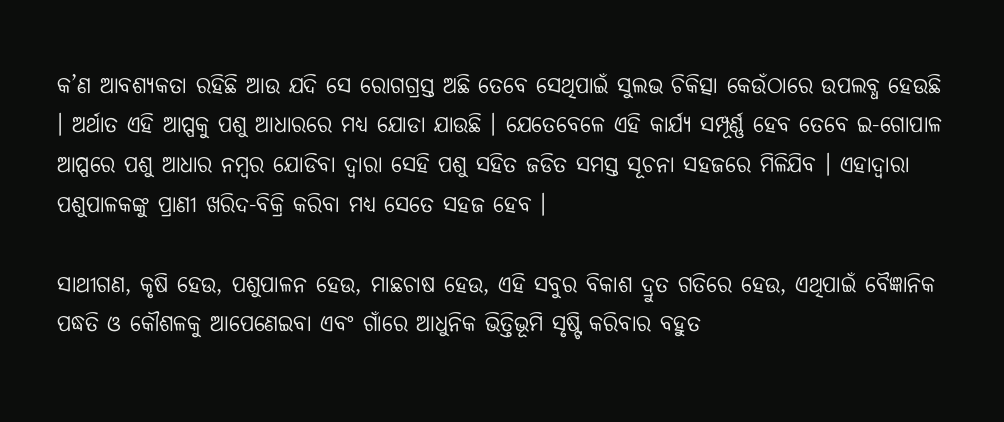କ’ଣ ଆବଶ୍ୟକତା ରହିଛି ଆଉ ଯଦି ସେ ରୋଗଗ୍ରସ୍ତ ଅଛି ତେବେ ସେଥିପାଇଁ ସୁଲଭ ଚିକିତ୍ସା କେଉଁଠାରେ ଉପଲବ୍ଧ ହେଉଛି । ଅର୍ଥାତ ଏହି ଆପ୍ପକୁ ପଶୁ ଆଧାରରେ ମଧ୍ୟ ଯୋଡା ଯାଉଛି । ଯେତେବେଳେ ଏହି କାର୍ଯ୍ୟ ସମ୍ପୂର୍ଣ୍ଣ ହେବ ତେବେ ଇ-ଗୋପାଳ ଆପ୍ପରେ ପଶୁ ଆଧାର ନମ୍ବର ଯୋଡିବା ଦ୍ୱାରା ସେହି ପଶୁ ସହିତ ଜଡିତ ସମସ୍ତ ସୂଚନା ସହଜରେ ମିଳିଯିବ । ଏହାଦ୍ୱାରା ପଶୁପାଳକଙ୍କୁ ପ୍ରାଣୀ ଖରିଦ-ବିକ୍ରି କରିବା ମଧ୍ୟ ସେତେ ସହଜ ହେବ ।

ସାଥୀଗଣ, କୃଷି ହେଉ, ପଶୁପାଳନ ହେଉ, ମାଛଚାଷ ହେଉ, ଏହି ସବୁର ବିକାଶ ଦ୍ରୁତ ଗତିରେ ହେଉ, ଏଥିପାଇଁ ବୈଜ୍ଞାନିକ ପଦ୍ଧତି ଓ କୌଶଳକୁ ଆପେଣେଇବା ଏବଂ ଗାଁରେ ଆଧୁନିକ ଭିତ୍ତିଭୂମି ସୃଷ୍ଟି କରିବାର ବହୁତ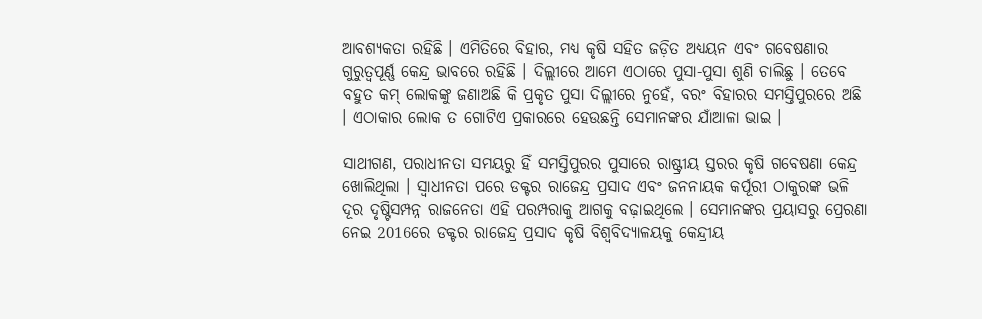ଆବଶ୍ୟକତା ରହିଛି । ଏମିତିରେ ବିହାର, ମଧ୍ୟ କୃଷି ସହିତ ଜଡ଼ିତ ଅଧ୍ୟୟନ ଏବଂ ଗବେଷଣାର ଗୁରୁତ୍ୱପୂର୍ଣ୍ଣ କେନ୍ଦ୍ର ଭାବରେ ରହିଛି । ଦିଲ୍ଲୀରେ ଆମେ ଏଠାରେ ପୁସା-ପୁସା ଶୁଣି ଚାଲିଛୁ । ତେବେ ବହୁତ କମ୍ ଲୋକଙ୍କୁ ଜଣାଅଛି କି ପ୍ରକୃତ ପୁସା ଦିଲ୍ଲୀରେ ନୁହେଁ, ବରଂ ବିହାରର ସମସ୍ତିପୁରରେ ଅଛି । ଏଠାକାର ଲୋକ ତ ଗୋଟିଏ ପ୍ରକାରରେ ହେଉଛନ୍ତି ସେମାନଙ୍କର ଯାଁଆଳା ଭାଇ ।

ସାଥୀଗଣ, ପରାଧୀନତା ସମୟରୁ ହିଁ ସମସ୍ତିପୁରର ପୁସାରେ ରାଷ୍ଟ୍ରୀୟ ସ୍ତରର କୃଷି ଗବେଷଣା କେନ୍ଦ୍ର ଖୋଲିଥିଲା । ସ୍ୱାଧୀନତା ପରେ ଡକ୍ଟର ରାଜେନ୍ଦ୍ର ପ୍ରସାଦ ଏବଂ ଜନନାୟକ କର୍ପୂରୀ ଠାକୁରଙ୍କ ଭଳି ଦୂର ଦୃଷ୍ଟିସମ୍ପନ୍ନ ରାଜନେତା ଏହି ପରମ୍ପରାକୁ ଆଗକୁ ବଢ଼ାଇଥିଲେ । ସେମାନଙ୍କର ପ୍ରୟାସରୁ ପ୍ରେରଣା ନେଇ 2016ରେ ଡକ୍ଟର ରାଜେନ୍ଦ୍ର ପ୍ରସାଦ କୃଷି ବିଶ୍ୱବିଦ୍ୟାଳୟକୁ କେନ୍ଦ୍ରୀୟ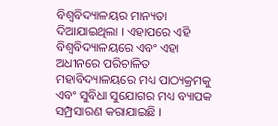ବିଶ୍ୱବିଦ୍ୟାଳୟର ମାନ୍ୟତା ଦିଆଯାଇଥିଲା । ଏହାପରେ ଏହି ବିଶ୍ୱବିଦ୍ୟାଳୟରେ ଏବଂ ଏହା ଅଧୀନରେ ପରିଚାଳିତ ମହାବିଦ୍ୟାଳୟରେ ମଧ୍ୟ ପାଠ୍ୟକ୍ରମକୁ ଏବଂ ସୁବିଧା ସୁଯୋଗର ମଧ୍ୟ ବ୍ୟାପକ ସମ୍ପ୍ରସାରଣ କରାଯାଇଛି ।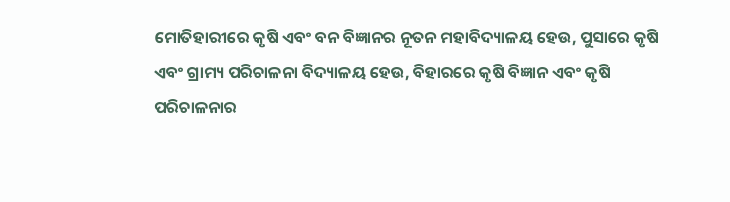ମୋତିହାରୀରେ କୃଷି ଏବଂ ବନ ବିଜ୍ଞାନର ନୂତନ ମହାବିଦ୍ୟାଳୟ ହେଉ, ପୁସାରେ କୃଷି ଏବଂ ଗ୍ରାମ୍ୟ ପରିଚାଳନା ବିଦ୍ୟାଳୟ ହେଉ, ବିହାରରେ କୃଷି ବିଜ୍ଞାନ ଏବଂ କୃଷି ପରିଚାଳନାର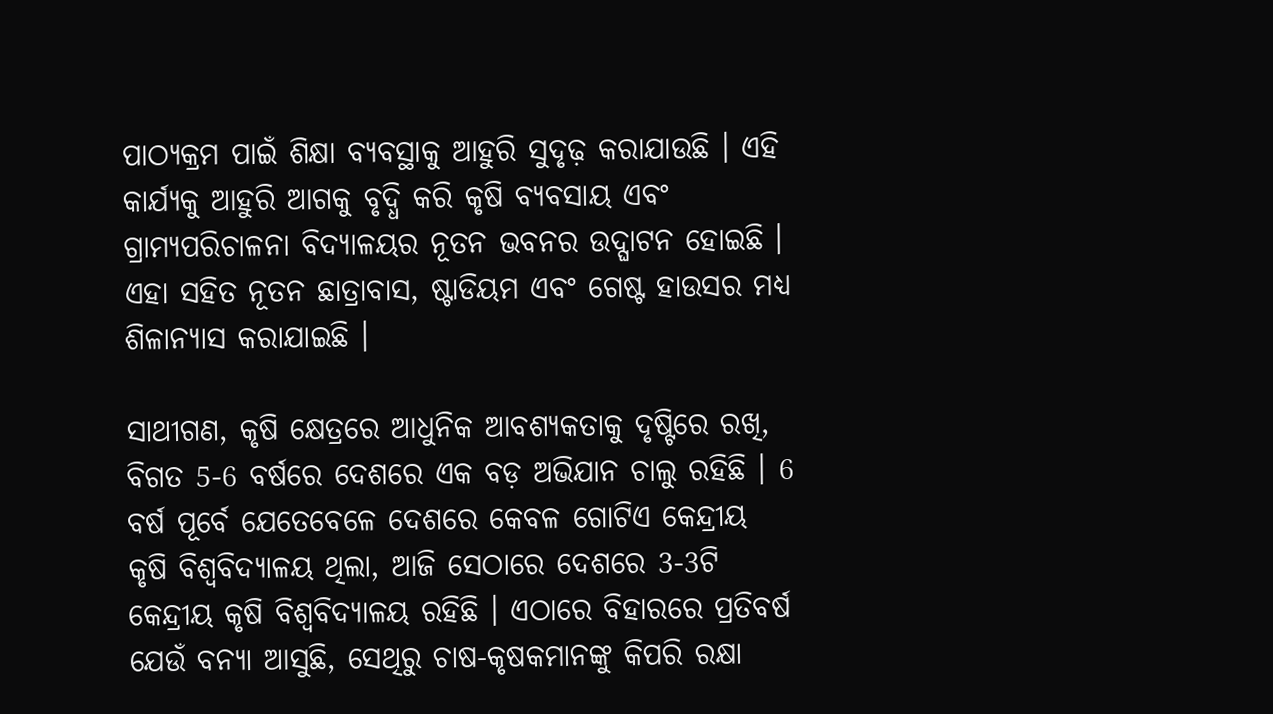ପାଠ୍ୟକ୍ରମ ପାଇଁ ଶିକ୍ଷା ବ୍ୟବସ୍ଥାକୁ ଆହୁରି ସୁଦୃଢ଼ କରାଯାଉଛି । ଏହି କାର୍ଯ୍ୟକୁ ଆହୁରି ଆଗକୁ ବୃଦ୍ଧି କରି କୃଷି ବ୍ୟବସାୟ ଏବଂ ଗ୍ରାମ୍ୟପରିଚାଳନା ବିଦ୍ୟାଳୟର ନୂତନ ଭବନର ଉଦ୍ଘାଟନ ହୋଇଛି । ଏହା ସହିତ ନୂତନ ଛାତ୍ରାବାସ, ଷ୍ଟାଡିୟମ ଏବଂ ଗେଷ୍ଟ ହାଉସର ମଧ୍ୟ ଶିଳାନ୍ୟାସ କରାଯାଇଛି ।

ସାଥୀଗଣ, କୃଷି କ୍ଷେତ୍ରରେ ଆଧୁନିକ ଆବଶ୍ୟକତାକୁ ଦୃଷ୍ଟିରେ ରଖି, ବିଗତ 5-6 ବର୍ଷରେ ଦେଶରେ ଏକ ବଡ଼ ଅଭିଯାନ ଚାଲୁ ରହିଛି । 6 ବର୍ଷ ପୂର୍ବେ ଯେତେବେଳେ ଦେଶରେ କେବଳ ଗୋଟିଏ କେନ୍ଦ୍ରୀୟ କୃଷି ବିଶ୍ୱବିଦ୍ୟାଳୟ ଥିଲା, ଆଜି ସେଠାରେ ଦେଶରେ 3-3ଟି  କେନ୍ଦ୍ରୀୟ କୃଷି ବିଶ୍ୱବିଦ୍ୟାଳୟ ରହିଛି । ଏଠାରେ ବିହାରରେ ପ୍ରତିବର୍ଷ ଯେଉଁ ବନ୍ୟା ଆସୁଛି, ସେଥିରୁ ଚାଷ-କୃଷକମାନଙ୍କୁ କିପରି ରକ୍ଷା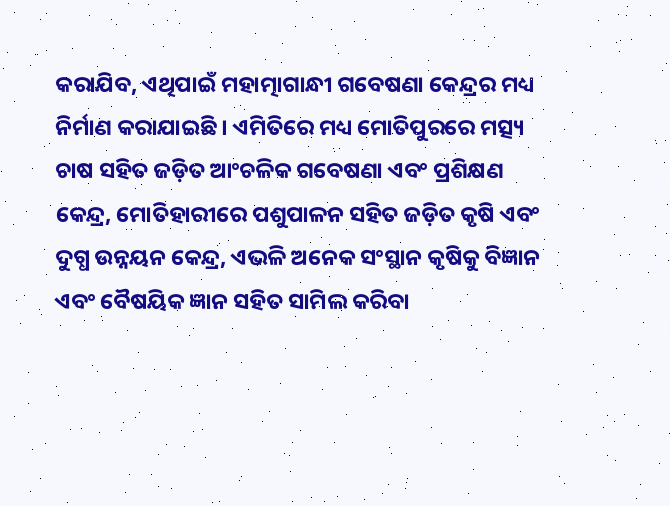କରାଯିବ, ଏଥିପାଇଁ ମହାତ୍ମାଗାନ୍ଧୀ ଗବେଷଣା କେନ୍ଦ୍ରର ମଧ୍ୟ ନିର୍ମାଣ କରାଯାଇଛି । ଏମିତିରେ ମଧ୍ୟ ମୋତିପୁରରେ ମତ୍ସ୍ୟ ଚାଷ ସହିତ ଜଡ଼ିତ ଆଂଚଳିକ ଗବେଷଣା ଏବଂ ପ୍ରଶିକ୍ଷଣ କେନ୍ଦ୍ର, ମୋତିହାରୀରେ ପଶୁପାଳନ ସହିତ ଜଡ଼ିତ କୃଷି ଏବଂ ଦୁଗ୍ଧ ଉନ୍ନୟନ କେନ୍ଦ୍ର, ଏଭଳି ଅନେକ ସଂସ୍ଥାନ କୃଷିକୁ ବିଜ୍ଞାନ ଏବଂ ବୈଷୟିକ ଜ୍ଞାନ ସହିତ ସାମିଲ କରିବା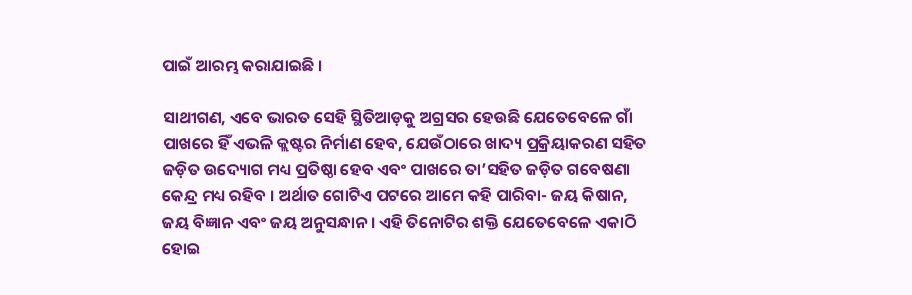ପାଇଁ ଆରମ୍ଭ କରାଯାଇଛି ।

ସାଥୀଗଣ, ଏବେ ଭାରତ ସେହି ସ୍ଥିତିଆଡ଼କୁ ଅଗ୍ରସର ହେଉଛି ଯେତେବେଳେ ଗାଁ ପାଖରେ ହିଁ ଏଭଳି କ୍ଲଷ୍ଟର ନିର୍ମାଣ ହେବ, ଯେଉଁଠାରେ ଖାଦ୍ୟ ପ୍ରକ୍ରିୟାକରଣ ସହିତ ଜଡ଼ିତ ଉଦ୍ୟୋଗ ମଧ୍ୟ ପ୍ରତିଷ୍ଠା ହେବ ଏବଂ ପାଖରେ ତା’ସହିତ ଜଡ଼ିତ ଗବେଷଣା କେନ୍ଦ୍ର ମଧ୍ୟ ରହିବ । ଅର୍ଥାତ ଗୋଟିଏ ପଟରେ ଆମେ କହି ପାରିବା- ଜୟ କିଷାନ, ଜୟ ବିଜ୍ଞାନ ଏବଂ ଜୟ ଅନୁସନ୍ଧାନ । ଏହି ତିନୋଟିର ଶକ୍ତି ଯେତେବେଳେ ଏକାଠି ହୋଇ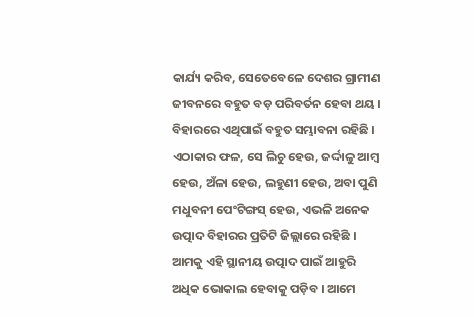କାର୍ଯ୍ୟ କରିବ, ସେତେବେଳେ ଦେଶର ଗ୍ରାମୀଣ ଜୀବନରେ ବହୁତ ବଡ଼ ପରିବର୍ତନ ହେବା ଥୟ । ବିହାରରେ ଏଥିପାଇଁ ବହୁତ ସମ୍ଭାବନା ରହିଛି । ଏଠାକାର ଫଳ, ସେ ଲିଚୁ ହେଉ, ଜର୍ଦ୍ଦାଳୁ ଆମ୍ବ ହେଉ, ଅଁଳା ହେଉ, ଲହୁଣୀ ହେଉ, ଅବା ପୁଣି ମଧୁବନୀ ପେଂଟିଙ୍ଗସ୍ ହେଉ, ଏଭଳି ଅନେକ ଉତ୍ପାଦ ବିହାରର ପ୍ରତିଟି ଜିଲ୍ଲାରେ ରହିଛି । ଆମକୁ ଏହି ସ୍ଥାନୀୟ ଉତ୍ପାଦ ପାଇଁ ଆହୁରି ଅଧିକ ଭୋକାଲ ହେବାକୁ ପଡ଼ିବ । ଆମେ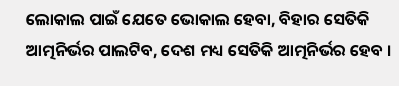ଲୋକାଲ ପାଇଁ ଯେତେ ଭୋକାଲ ହେବା, ବିହାର ସେତିକି ଆତ୍ମନିର୍ଭର ପାଲଟିବ, ଦେଶ ମଧ୍ୟ ସେତିକି ଆତ୍ମନିର୍ଭର ହେବ ।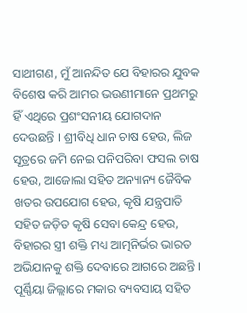ସାଥୀଗଣ, ମୁଁ ଆନନ୍ଦିତ ଯେ ବିହାରର ଯୁବକ ବିଶେଷ କରି ଆମର ଭଉଣୀମାନେ ପ୍ରଥମରୁ ହିଁ ଏଥିରେ ପ୍ରଶଂସନୀୟ ଯୋଗଦାନ ଦେଉଛନ୍ତି । ଶ୍ରୀବିଧି ଧାନ ଚାଷ ହେଉ, ଲିଜ ସୂତ୍ରରେ ଜମି ନେଇ ପନିପରିବା ଫସଲ ଚାଷ ହେଉ, ଆଜୋଲା ସହିତ ଅନ୍ୟାନ୍ୟ ଜୈବିକ ଖତର ଉପଯୋଗ ହେଉ, କୃଷି ଯନ୍ତ୍ରପାତି ସହିତ ଜଡ଼ିତ କୃଷି ସେବା କେନ୍ଦ୍ର ହେଉ, ବିହାରର ସ୍ତ୍ରୀ ଶକ୍ତି ମଧ୍ୟ ଆତ୍ମନିର୍ଭର ଭାରତ ଅଭିଯାନକୁ ଶକ୍ତି ଦେବାରେ ଆଗରେ ଅଛନ୍ତି । ପୂର୍ଣ୍ଣିୟା ଜିଲ୍ଲାରେ ମକାର ବ୍ୟବସାୟ ସହିତ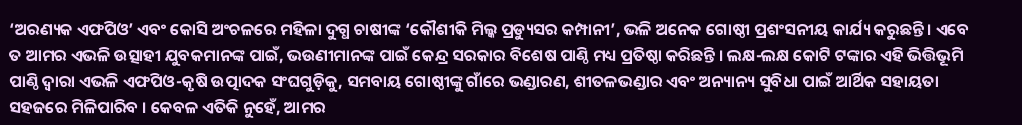‘ଅରଣ୍ୟକ ଏଫପିଓ’ ଏବଂ କୋସି ଅଂଚଳରେ ମହିଳା ଦୁଗ୍ଧ ଚାଷୀଙ୍କ ‘କୌଶୀକି ମିଲ୍କ ପ୍ରଡ୍ୟୁସର କମ୍ପାନୀ’, ଭଳି ଅନେକ ଗୋଷ୍ଠୀ ପ୍ରଶଂସନୀୟ କାର୍ଯ୍ୟ କରୁଛନ୍ତି । ଏବେ ତ ଆମର ଏଭଳି ଉତ୍ସାହୀ ଯୁବକମାନଙ୍କ ପାଇଁ, ଭଉଣୀମାନଙ୍କ ପାଇଁ କେନ୍ଦ୍ର ସରକାର ବିଶେଷ ପାଣ୍ଠି ମଧ୍ୟ ପ୍ରତିଷ୍ଠା କରିଛନ୍ତି । ଲକ୍ଷ-ଲକ୍ଷ କୋଟି ଟଙ୍କାର ଏହି ଭିତ୍ତିଭୂମି ପାଣ୍ଠି ଦ୍ୱାରା ଏଭଳି ଏଫପିଓ-କୃଷି ଉତ୍ପାଦକ ସଂଘଗୁଡ଼ିକୁ, ସମବାୟ ଗୋଷ୍ଠୀଙ୍କୁ ଗାଁରେ ଭଣ୍ଡାରଣ, ଶୀତଳଭଣ୍ଡାର ଏବଂ ଅନ୍ୟାନ୍ୟ ସୁବିଧା ପାଇଁ ଆର୍ଥିକ ସହାୟତା ସହଜରେ ମିଳିପାରିବ । କେବଳ ଏତିକି ନୁହେଁ, ଆମର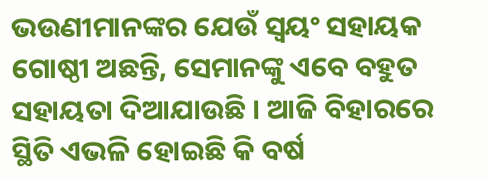ଭଉଣୀମାନଙ୍କର ଯେଉଁ ସ୍ୱୟଂ ସହାୟକ ଗୋଷ୍ଠୀ ଅଛନ୍ତି, ସେମାନଙ୍କୁ ଏବେ ବହୁତ ସହାୟତା ଦିଆଯାଉଛି । ଆଜି ବିହାରରେ ସ୍ଥିତି ଏଭଳି ହୋଇଛି କି ବର୍ଷ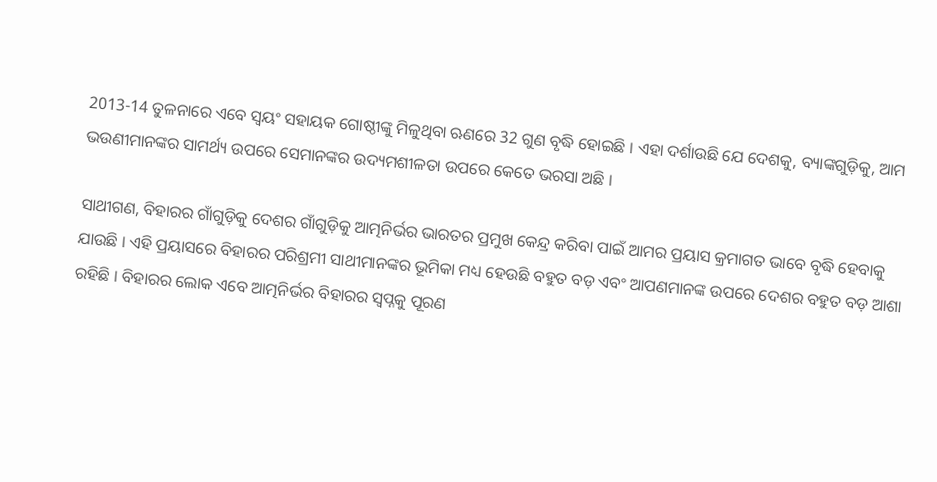2013-14 ତୁଳନାରେ ଏବେ ସ୍ୱୟଂ ସହାୟକ ଗୋଷ୍ଠୀଙ୍କୁ ମିଳୁଥିବା ଋଣରେ 32 ଗୁଣ ବୃଦ୍ଧି ହୋଇଛି । ଏହା ଦର୍ଶାଉଛି ଯେ ଦେଶକୁ, ବ୍ୟାଙ୍କଗୁଡ଼ିକୁ, ଆମ ଭଉଣୀମାନଙ୍କର ସାମର୍ଥ୍ୟ ଉପରେ ସେମାନଙ୍କର ଉଦ୍ୟମଶୀଳତା ଉପରେ କେତେ ଭରସା ଅଛି ।

ସାଥୀଗଣ, ବିହାରର ଗାଁଗୁଡ଼ିକୁ ଦେଶର ଗାଁଗୁଡ଼ିକୁ ଆତ୍ମନିର୍ଭର ଭାରତର ପ୍ରମୁଖ କେନ୍ଦ୍ର କରିବା ପାଇଁ ଆମର ପ୍ରୟାସ କ୍ରମାଗତ ଭାବେ ବୃଦ୍ଧି ହେବାକୁ ଯାଉଛି । ଏହି ପ୍ରୟାସରେ ବିହାରର ପରିଶ୍ରମୀ ସାଥୀମାନଙ୍କର ଭୂମିକା ମଧ୍ୟ ହେଉଛି ବହୁତ ବଡ଼ ଏବଂ ଆପଣମାନଙ୍କ ଉପରେ ଦେଶର ବହୁତ ବଡ଼ ଆଶା ରହିଛି । ବିହାରର ଲୋକ ଏବେ ଆତ୍ମନିର୍ଭର ବିହାରର ସ୍ୱପ୍ନକୁ ପୂରଣ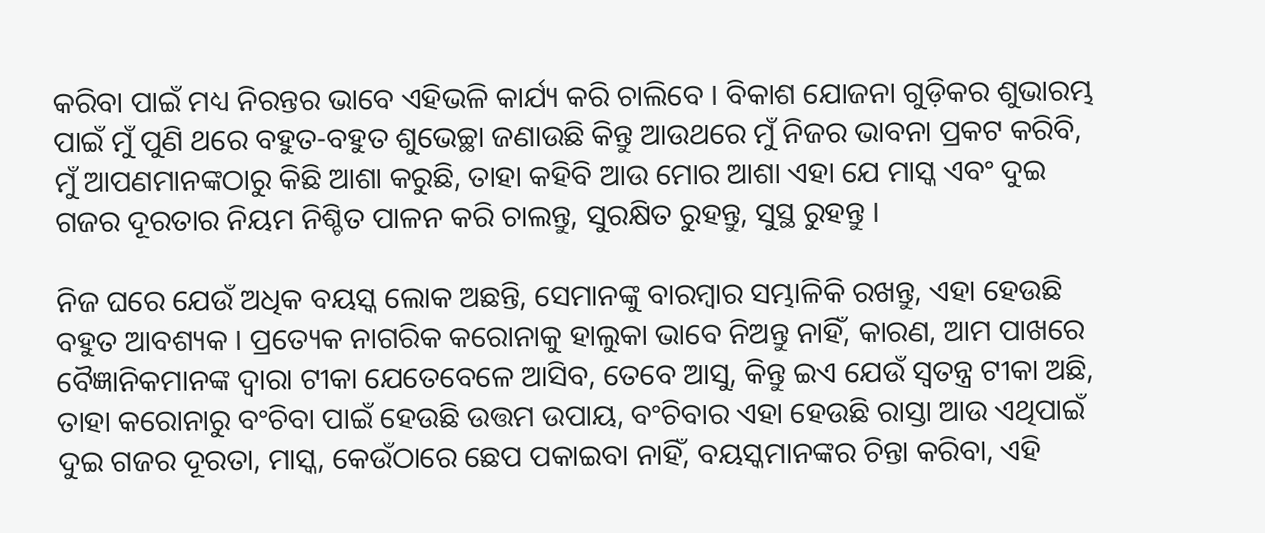କରିବା ପାଇଁ ମଧ୍ୟ ନିରନ୍ତର ଭାବେ ଏହିଭଳି କାର୍ଯ୍ୟ କରି ଚାଲିବେ । ବିକାଶ ଯୋଜନା ଗୁଡ଼ିକର ଶୁଭାରମ୍ଭ ପାଇଁ ମୁଁ ପୁଣି ଥରେ ବହୁତ-ବହୁତ ଶୁଭେଚ୍ଛା ଜଣାଉଛି କିନ୍ତୁ ଆଉଥରେ ମୁଁ ନିଜର ଭାବନା ପ୍ରକଟ କରିବି, ମୁଁ ଆପଣମାନଙ୍କଠାରୁ କିଛି ଆଶା କରୁଛି, ତାହା କହିବି ଆଉ ମୋର ଆଶା ଏହା ଯେ ମାସ୍କ ଏବଂ ଦୁଇ ଗଜର ଦୂରତାର ନିୟମ ନିଶ୍ଚିତ ପାଳନ କରି ଚାଲନ୍ତୁ, ସୁରକ୍ଷିତ ରୁହନ୍ତୁ, ସୁସ୍ଥ ରୁହନ୍ତୁ ।

ନିଜ ଘରେ ଯେଉଁ ଅଧିକ ବୟସ୍କ ଲୋକ ଅଛନ୍ତି, ସେମାନଙ୍କୁ ବାରମ୍ବାର ସମ୍ଭାଳିକି ରଖନ୍ତୁ, ଏହା ହେଉଛି ବହୁତ ଆବଶ୍ୟକ । ପ୍ରତ୍ୟେକ ନାଗରିକ କରୋନାକୁ ହାଲୁକା ଭାବେ ନିଅନ୍ତୁ ନାହିଁ, କାରଣ, ଆମ ପାଖରେ ବୈଜ୍ଞାନିକମାନଙ୍କ ଦ୍ୱାରା ଟୀକା ଯେତେବେଳେ ଆସିବ, ତେବେ ଆସୁ, କିନ୍ତୁ ଇଏ ଯେଉଁ ସ୍ୱତନ୍ତ୍ର ଟୀକା ଅଛି, ତାହା କରୋନାରୁ ବଂଚିବା ପାଇଁ ହେଉଛି ଉତ୍ତମ ଉପାୟ, ବଂଚିବାର ଏହା ହେଉଛି ରାସ୍ତା ଆଉ ଏଥିପାଇଁ ଦୁଇ ଗଜର ଦୂରତା, ମାସ୍କ, କେଉଁଠାରେ ଛେପ ପକାଇବା ନାହିଁ, ବୟସ୍କମାନଙ୍କର ଚିନ୍ତା କରିବା, ଏହି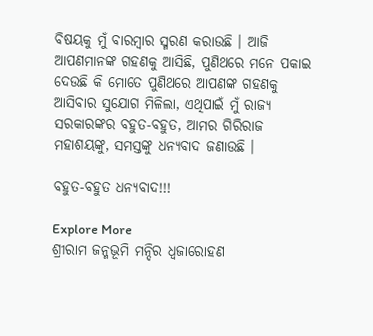ବିଷୟକୁ ମୁଁ ବାରମ୍ବାର ସ୍ମରଣ କରାଉଛି । ଆଜି ଆପଣମାନଙ୍କ ଗହଣକୁ ଆସିଛି, ପୁଣିଥରେ ମନେ ପକାଇ ଦେଉଛି କି ମୋତେ ପୁଣିଥରେ ଆପଣଙ୍କ ଗହଣକୁ ଆସିବାର ସୁଯୋଗ ମିଳିଲା, ଏଥିପାଇଁ ମୁଁ ରାଜ୍ୟ ସରକାରଙ୍କର ବହୁତ-ବହୁତ, ଆମର ଗିରିରାଜ ମହାଶୟଙ୍କୁ, ସମସ୍ତଙ୍କୁ ଧନ୍ୟବାଦ ଜଣାଉଛି ।

ବହୁତ-ବହୁତ ଧନ୍ୟବାଦ!!!

Explore More
ଶ୍ରୀରାମ ଜନ୍ମଭୂମି ମନ୍ଦିର ଧ୍ଵଜାରୋହଣ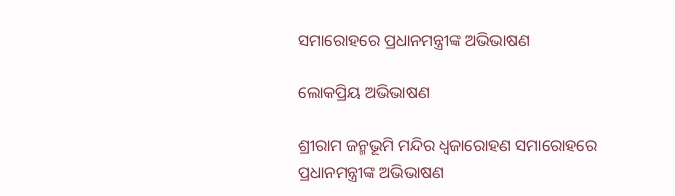ସମାରୋହରେ ପ୍ରଧାନମନ୍ତ୍ରୀଙ୍କ ଅଭିଭାଷଣ

ଲୋକପ୍ରିୟ ଅଭିଭାଷଣ

ଶ୍ରୀରାମ ଜନ୍ମଭୂମି ମନ୍ଦିର ଧ୍ଵଜାରୋହଣ ସମାରୋହରେ ପ୍ରଧାନମନ୍ତ୍ରୀଙ୍କ ଅଭିଭାଷଣ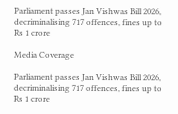Parliament passes Jan Vishwas Bill 2026, decriminalising 717 offences, fines up to Rs 1 crore

Media Coverage

Parliament passes Jan Vishwas Bill 2026, decriminalising 717 offences, fines up to Rs 1 crore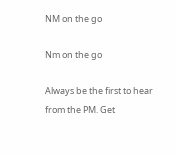NM on the go

Nm on the go

Always be the first to hear from the PM. Get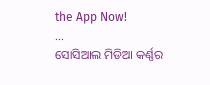the App Now!
...
ସୋସିଆଲ ମିଡିଆ କର୍ଣ୍ଣର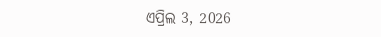ଏପ୍ରିଲ 3, 2026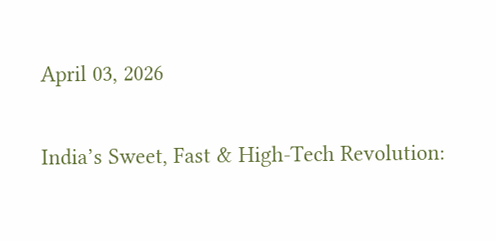April 03, 2026

India’s Sweet, Fast & High-Tech Revolution: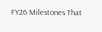FY26 Milestones That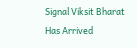Signal Viksit Bharat Has Arrived